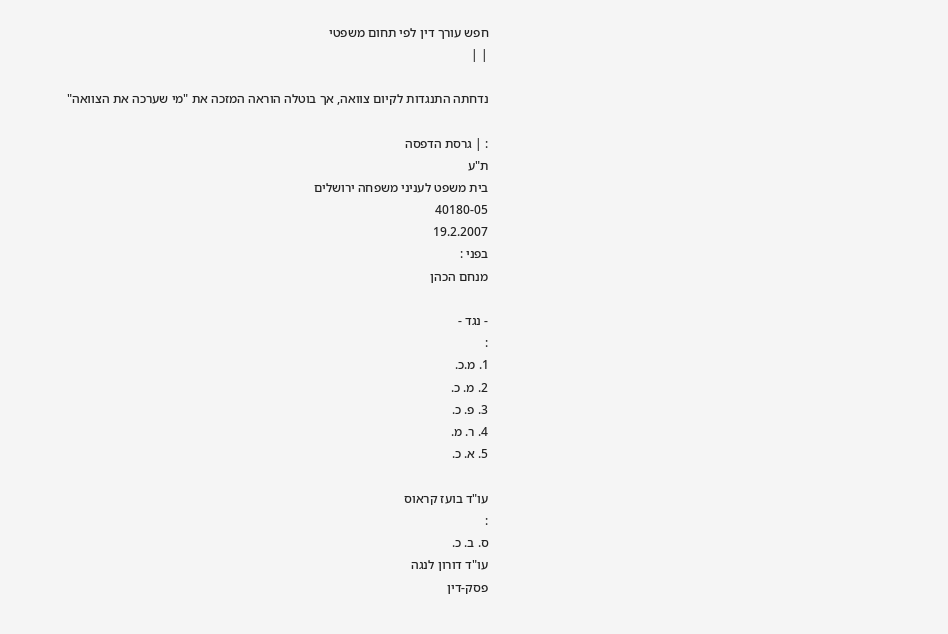חפש עורך דין לפי תחום משפטי
| |

נדחתה התנגדות לקיום צוואה, אך בוטלה הוראה המזכה את "מי שערכה את הצוואה"

: | גרסת הדפסה
ת"ע
בית משפט לעניני משפחה ירושלים
40180-05
19.2.2007
בפני :
מנחם הכהן

- נגד -
:
1. מ.כ.
2. מ. כ.
3. פ. כ.
4. ר. מ.
5. א. כ.

עו"ד בועז קראוס
:
ס. ב. כ.
עו"ד דורון לנגה
פסק-דין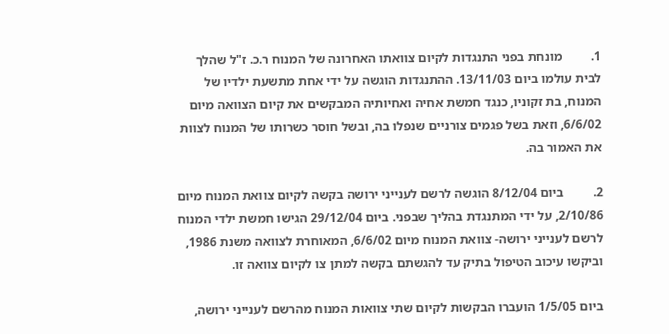1.         מונחת בפני התנגדות לקיום צוואתו האחרונה של המנוח ר.כ. ז"ל שהלך לבית עולמו ביום 13/11/03. ההתנגדות הוגשה על ידי אחת מתשעת ילדיו של המנוח, בת זקוניו, כנגד חמשת אחיה ואחיותיה המבקשים את קיום הצוואה מיום 6/6/02, וזאת בשל פגמים צורניים שנפלו בה, ובשל חוסר כשרותו של המנוח לצוות את האמור בה.

2.         ביום 8/12/04 הוגשה לרשם לענייני ירושה בקשה לקיום צוואת המנוח מיום 2/10/86, על ידי המתנגדת בהליך שבפני. ביום 29/12/04 הגישו חמשת ילדי המנוח לרשם לענייני ירושה- צוואת המנוח מיום 6/6/02, המאוחרת לצוואה משנת 1986, וביקשו עיכוב הטיפול בתיק עד להגשתם בקשה למתן צו לקיום צוואה זו.

ביום 1/5/05 הועברו הבקשות לקיום שתי צוואות המנוח מהרשם לענייני ירושה,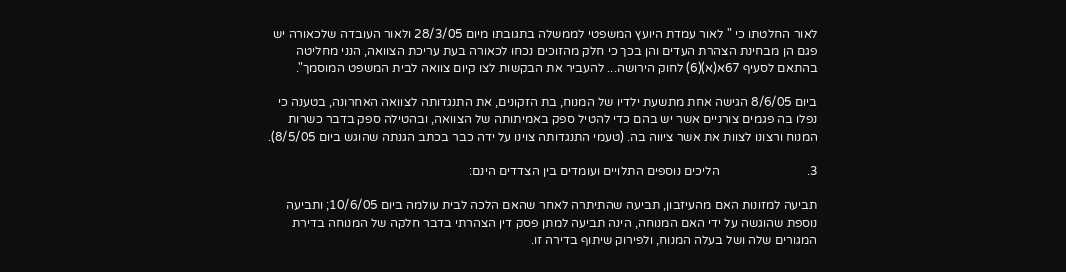לאור החלטתו כי " לאור עמדת היועץ המשפטי לממשלה בתגובתו מיום 28/3/05 ולאור העובדה שלכאורה יש פגם הן מבחינת הצהרת העדים והן בכך כי חלק מהזוכים נכחו לכאורה בעת עריכת הצוואה, הנני מחליטה בהתאם לסעיף 67א(א)(6) לחוק הירושה... להעביר את הבקשות לצו קיום צוואה לבית המשפט המוסמך".

ביום 8/6/05 הגישה אחת מתשעת ילדיו של המנוח, בת הזקונים, את התנגדותה לצוואה האחרונה, בטענה כי נפלו בה פגמים צורניים אשר יש בהם כדי להטיל ספק באמיתותה של הצוואה, ובהטילה ספק בדבר כשרות המנוח ורצונו לצוות את אשר ציווה בה. (טעמי התנגדותה צוינו על ידה כבר בכתב הגנתה שהוגש ביום 8/5/05).

3.                            הליכים נוספים התלויים ועומדים בין הצדדים הינם:

תביעה למזונות האם מהעיזבון, תביעה שהתיתרה לאחר שהאם הלכה לבית עולמה ביום 10/6/05; ותביעה נוספת שהוגשה על ידי האם המנוחה, הינה תביעה למתן פסק דין הצהרתי בדבר חלקה של המנוחה בדירת המגורים שלה ושל בעלה המנוח, ולפירוק שיתוף בדירה זו.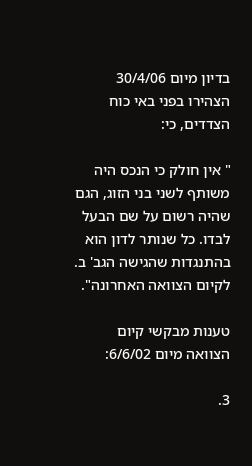בדיון מיום 30/4/06 הצהירו בפני באי כוח הצדדים, כי:

" אין חולק כי הנכס היה משותף לשני בני הזוג, הגם שהיה רשום על שם הבעל לבדו. כל שנותר לדון הוא בהתנגדות שהגישה הגב' ב. לקיום הצוואה האחרונה".

טענות מבקשי קיום הצוואה מיום 6/6/02:

3.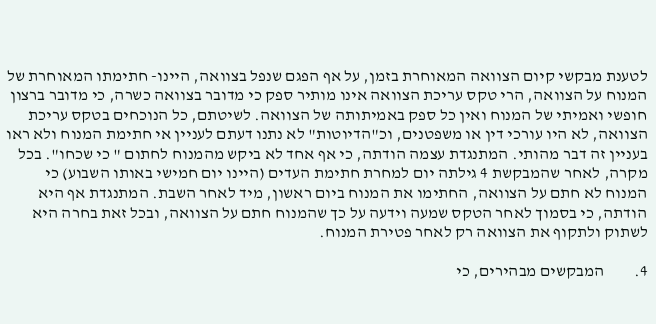לטענת מבקשי קיום הצוואה המאוחרת בזמן, על אף הפגם שנפל בצוואה, היינו- חתימתו המאוחרת של המנוח על הצוואה, הרי טקס עריכת הצוואה אינו מותיר ספק כי מדובר בצוואה כשרה, כי מדובר ברצון חופשי ואמיתי של המנוח ואין כל ספק באמיתותה של הצוואה. לשיטתם, כל הנוכחים בטקס עריכת הצוואה, לא היו עורכי דין או משפטנים, וכ"הדיוטות" לא נתנו דעתם לעניין אי חתימת המנוח ולא ראו בעניין זה דבר מהותי. המתנגדת עצמה הודתה, כי אף אחד לא ביקש מהמנוח לחתום " כי שכחו". בכל מקרה, לאחר שהמבקשת 4 גילתה יום למחרת חתימת העדים (היינו יום חמישי באותו השבוע) כי המנוח לא חתם על הצוואה, החתימו את המנוח ביום ראשון, מיד לאחר השבת. המתנגדת אף היא הודתה, כי בסמוך לאחר הטקס שמעה וידעה על כך שהמנוח חתם על הצוואה, ובכל זאת בחרה היא לשתוק ולתקוף את הצוואה רק לאחר פטירת המנוח.

4.         המבקשים מבהירים, כי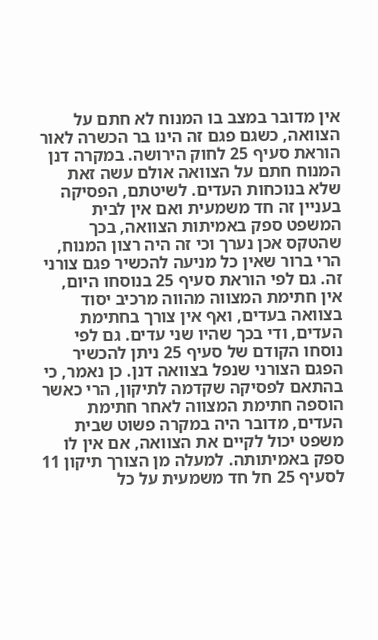אין מדובר במצב בו המנוח לא חתם על הצוואה, כשגם פגם זה הינו בר הכשרה לאור הוראת סעיף 25 לחוק הירושה. במקרה דנן המנוח חתם על הצוואה אולם עשה זאת שלא בנוכחות העדים. לשיטתם, הפסיקה בעניין זה חד משמעית ואם אין לבית המשפט ספק באמיתות הצוואה, בכך שהטקס אכן נערך וכי זה היה רצון המנוח, הרי ברור שאין כל מניעה להכשיר פגם צורני זה. גם לפי הוראת סעיף 25 בנוסחו היום, אין חתימת המצווה מהווה מרכיב יסוד בצוואה בעדים, ואף אין צורך בחתימת העדים, ודי בכך שהיו שני עדים. גם לפי נוסחו הקודם של סעיף 25 ניתן להכשיר הפגם הצורני שנפל בצוואה דנן. כן נאמר, כי בהתאם לפסיקה שקדמה לתיקון, הרי כאשר הוספה חתימת המצווה לאחר חתימת העדים, מדובר היה במקרה פשוט שבית משפט יכול לקיים את הצוואה, אם אין לו ספק באמיתותה. למעלה מן הצורך תיקון 11 לסעיף 25 חל חד משמעית על כל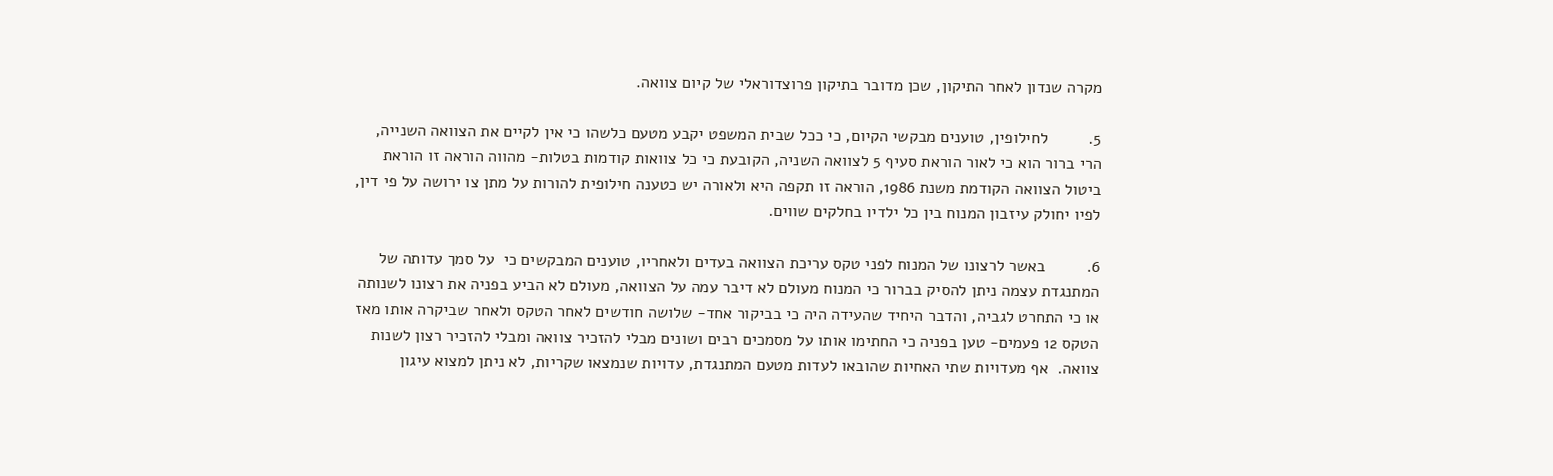מקרה שנדון לאחר התיקון, שכן מדובר בתיקון פרוצדוראלי של קיום צוואה.

5.         לחילופין, טוענים מבקשי הקיום, כי ככל שבית המשפט יקבע מטעם כלשהו כי אין לקיים את הצוואה השנייה, הרי ברור הוא כי לאור הוראת סעיף 5 לצוואה השניה, הקובעת כי כל צוואות קודמות בטלות- מהווה הוראה זו הוראת ביטול הצוואה הקודמת משנת 1986, הוראה זו תקפה היא ולאורה יש כטענה חילופית להורות על מתן צו ירושה על פי דין, לפיו יחולק עיזבון המנוח בין כל ילדיו בחלקים שווים.

6.         באשר לרצונו של המנוח לפני טקס עריכת הצוואה בעדים ולאחריו, טוענים המבקשים כי  על סמך עדותה של המתנגדת עצמה ניתן להסיק בברור כי המנוח מעולם לא דיבר עמה על הצוואה, מעולם לא הביע בפניה את רצונו לשנותה או כי התחרט לגביה, והדבר היחיד שהעידה היה כי בביקור אחד- שלושה חודשים לאחר הטקס ולאחר שביקרה אותו מאז הטקס 12 פעמים- טען בפניה כי החתימו אותו על מסמכים רבים ושונים מבלי להזכיר צוואה ומבלי להזכיר רצון לשנות צוואה.  אף מעדויות שתי האחיות שהובאו לעדות מטעם המתנגדת, עדויות שנמצאו שקריות, לא ניתן למצוא עיגון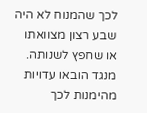לכך שהמנוח לא היה שבע רצון מצוואתו או שחפץ לשנותה. מנגד הובאו עדויות מהימנות לכך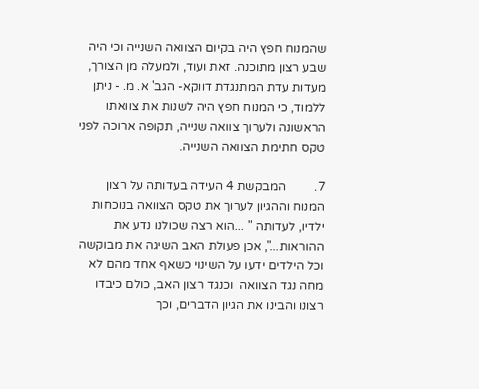שהמנוח חפץ היה בקיום הצוואה השנייה וכי היה שבע רצון מתוכנה. זאת ועוד, ולמעלה מן הצורך, מעדות עדת המתנגדת דווקא- הגב' א. מ. - ניתן ללמוד, כי המנוח חפץ היה לשנות את צוואתו הראשונה ולערוך צוואה שנייה, תקופה ארוכה לפני טקס חתימת הצוואה השנייה.

7.         המבקשת 4 העידה בעדותה על רצון המנוח וההגיון לערוך את טקס הצוואה בנוכחות ילדיו, לעדותה " ...הוא רצה שכולנו נדע את ההוראות...", אכן פעולת האב השיגה את מבוקשה וכל הילדים ידעו על השינוי כשאף אחד מהם לא מחה נגד הצוואה  וכנגד רצון האב, כולם כיבדו רצונו והבינו את הגיון הדברים, וכך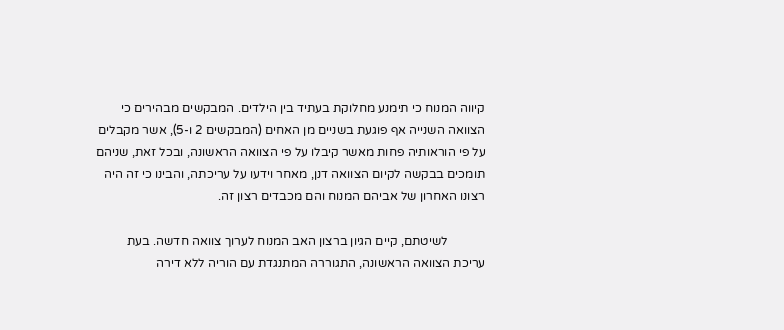קיווה המנוח כי תימנע מחלוקת בעתיד בין הילדים. המבקשים מבהירים כי הצוואה השנייה אף פוגעת בשניים מן האחים (המבקשים 2 ו-5), אשר מקבלים על פי הוראותיה פחות מאשר קיבלו על פי הצוואה הראשונה, ובכל זאת, שניהם תומכים בבקשה לקיום הצוואה דנן, מאחר וידעו על עריכתה, והבינו כי זה היה רצונו האחרון של אביהם המנוח והם מכבדים רצון זה.

            לשיטתם, קיים הגיון ברצון האב המנוח לערוך צוואה חדשה. בעת עריכת הצוואה הראשונה, התגוררה המתנגדת עם הוריה ללא דירה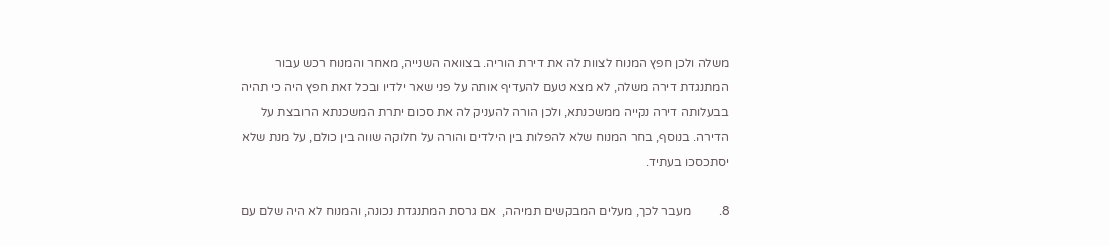משלה ולכן חפץ המנוח לצוות לה את דירת הוריה. בצוואה השנייה, מאחר והמנוח רכש עבור המתנגדת דירה משלה, לא מצא טעם להעדיף אותה על פני שאר ילדיו ובכל זאת חפץ היה כי תהיה בבעלותה דירה נקייה ממשכנתא, ולכן הורה להעניק לה את סכום יתרת המשכנתא הרובצת על הדירה. בנוסף, בחר המנוח שלא להפלות בין הילדים והורה על חלוקה שווה בין כולם, על מנת שלא יסתכסכו בעתיד.

8.         מעבר לכך, מעלים המבקשים תמיהה,  אם גרסת המתנגדת נכונה, והמנוח לא היה שלם עם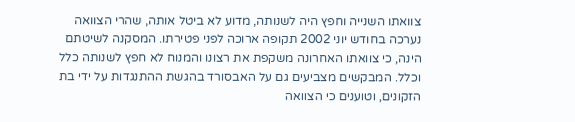צוואתו השנייה וחפץ היה לשנותה, מדוע לא ביטל אותה, שהרי הצוואה נערכה בחודש יוני 2002 תקופה ארוכה לפני פטירתו. המסקנה לשיטתם הינה, כי צוואתו האחרונה משקפת את רצונו והמנוח לא חפץ לשנותה כלל וכלל. המבקשים מצביעים גם על האבסורד בהגשת ההתנגדות על ידי בת הזקונים, וטוענים כי הצוואה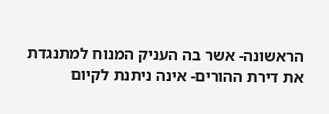הראשונה- אשר בה העניק המנוח למתנגדת את דירת ההורים- אינה ניתנת לקיום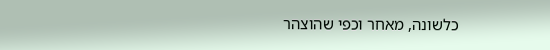כלשונה, מאחר וכפי שהוצהר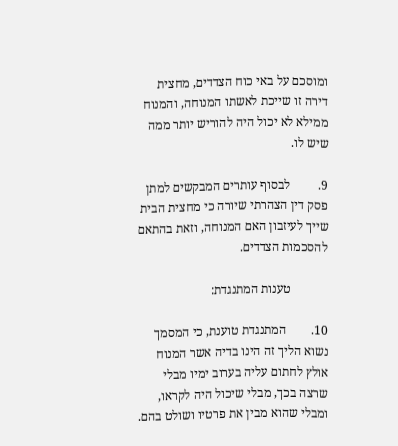ומוסכם על באי כוח הצדדים, מחצית דירה זו שייכת לאשתו המנוחה, והמנוח ממילא לא יכול היה להוריש יותר ממה שיש לו.

9.         לבסוף עותרים המבקשים למתן פסק דין הצהרתי שיורה כי מחצית הבית שייך לעיזבון האם המנוחה, וזאת בהתאם להסכמות הצדדים.

            טענות המתנגדת:

10.        המתנגדת טוענת, כי המסמך נשוא הליך זה הינו בדיה אשר המנוח אולץ לחתום עליה בערוב ימיו מבלי שרצה בכך, מבלי שיכול היה לקראו, ומבלי שהוא מבין את פרטיו ושולט בהם.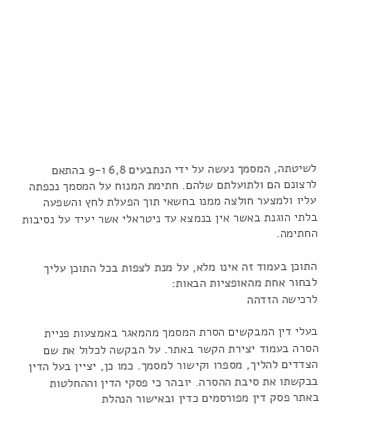לשיטתה, המסמך נעשה על ידי הנתבעים 6,8 ו-9 בהתאם לרצונם הם ולתועלתם שלהם. חתימת המנוח על המסמך נכפתה עליו ולמצער חולצה ממנו בחשאי תוך הפעלת לחץ והשפעה בלתי הוגנת באשר אין בנמצא עד ניטראלי אשר יעיד על נסיבות החתימה.

התוכן בעמוד זה אינו מלא, על מנת לצפות בכל התוכן עליך לבחור אחת מהאופציות הבאות:
לרכישה הזדהה

בעלי דין המבקשים הסרת המסמך מהמאגר באמצעות פניית הסרה בעמוד יצירת הקשר באתר. על הבקשה לכלול את שם הצדדים להליך, מספרו וקישור למסמך. כמו כן, יציין בעל הדין בבקשתו את סיבת ההסרה. יובהר כי פסקי הדין וההחלטות באתר פסק דין מפורסמים כדין ובאישור הנהלת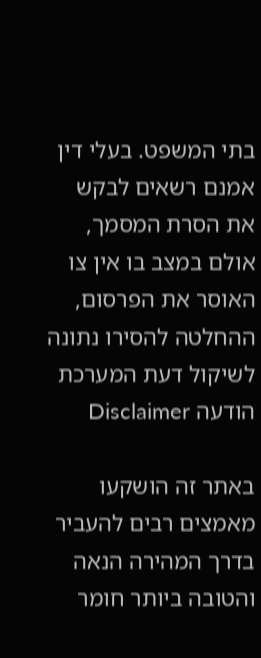בתי המשפט. בעלי דין אמנם רשאים לבקש את הסרת המסמך, אולם במצב בו אין צו האוסר את הפרסום, ההחלטה להסירו נתונה לשיקול דעת המערכת
הודעה Disclaimer

באתר זה הושקעו מאמצים רבים להעביר בדרך המהירה הנאה והטובה ביותר חומר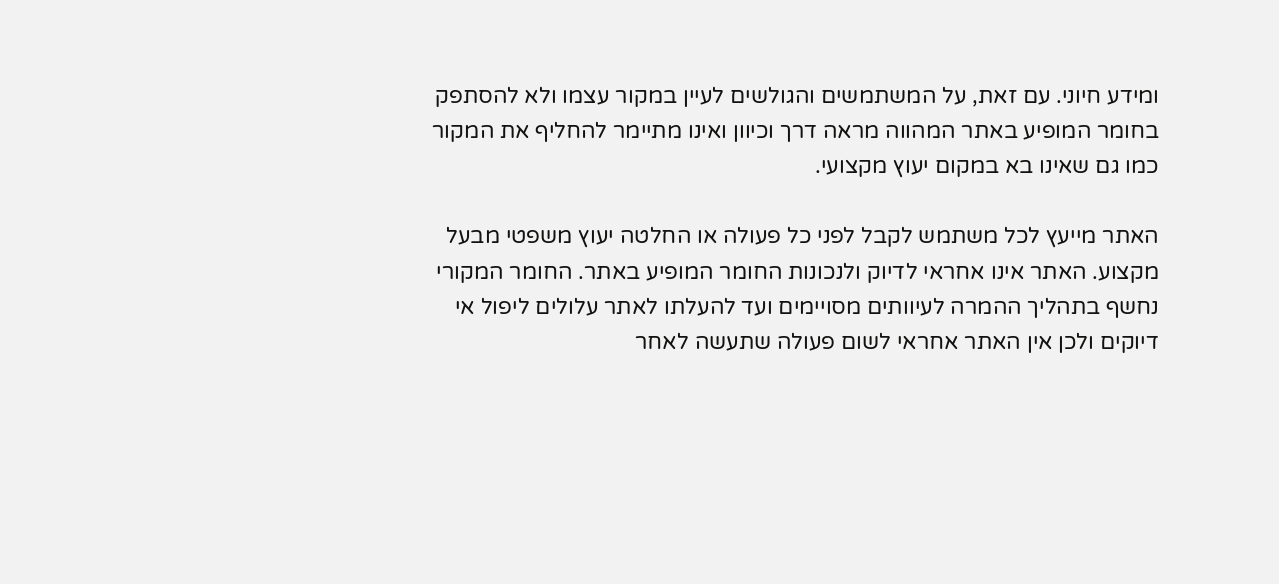ומידע חיוני. עם זאת, על המשתמשים והגולשים לעיין במקור עצמו ולא להסתפק בחומר המופיע באתר המהווה מראה דרך וכיוון ואינו מתיימר להחליף את המקור כמו גם שאינו בא במקום יעוץ מקצועי.

האתר מייעץ לכל משתמש לקבל לפני כל פעולה או החלטה יעוץ משפטי מבעל מקצוע. האתר אינו אחראי לדיוק ולנכונות החומר המופיע באתר. החומר המקורי נחשף בתהליך ההמרה לעיוותים מסויימים ועד להעלתו לאתר עלולים ליפול אי דיוקים ולכן אין האתר אחראי לשום פעולה שתעשה לאחר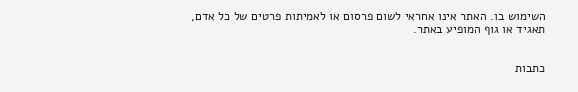השימוש בו. האתר אינו אחראי לשום פרסום או לאמיתות פרטים של כל אדם, תאגיד או גוף המופיע באתר.


כתבות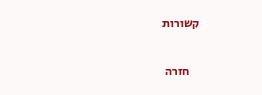קשורות

    חזרה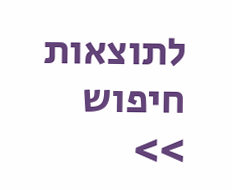לתוצאות חיפוש >>